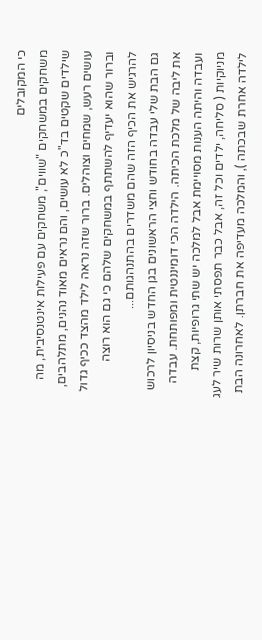כי המקובלים
משחקים במשחקים "שווים", משחקים עם פעילות אינטנסיבית, מה שילדים שקטים בד"כ לא עושים, והם נראים מאוד נהנים, מתלהבים, עושים רעש, שמחים וצוהלים. ברור שזה נראה לילד מהצד ככיף גדול וברור שהוא יעדיף להשתתף במשחקים שלהם כי גם הוא רוצה להרגיש את הכיף הזה שהם משדרים בהתנהגותם...
גם הבת שלי עבדה בחודש וחצי הראשונים בגן החדש בניסיון לרכוש את ליבה של מלכת הכיתה. הילדה הכי דומיננטית ומפותחת. עבדה ועבדה והיתה הענות מסויימת אבל למלכה יש שתי גרופיות, קצת מניוקיות ( סליחה, ילדים וכל זה, אבל כבר תפסתי אותן שרות שיר לעג לילדה אחרת שבכתה ), והמלכה מעדיפה את חברתן. לאחרונה הבת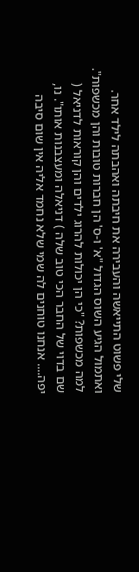שלי פשוט התייאשה והעבירה את חיבתה ואהבתה לילד אחר. ואתמול הגיע השוס הגדול "א' ו-ס' הן חברות טובות והן מכשפות". למה מכשפות? "כי הן יכולות להרוג ילדים והן קוראות לדניאל ( שם בדוי של החבר הכי טוב שלה ) דניאלה ומעצבנות אותו". נו, יפה.... אנחנו טוחנים לה שמי שלא נחמד אליה אין שום סיבה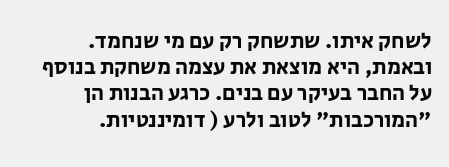לשחק איתו. שתשחק רק עם מי שנחמד.
ובאמת, היא מוצאת את עצמה משחקת בנוסף על החבר בעיקר עם בנים. כרגע הבנות הן "המורכבות" לטוב ולרע ( דומיננטיות.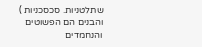שתלטניות. סכסכניות ) והבנים הם הפשוטים והנחמדים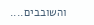והשובבים....